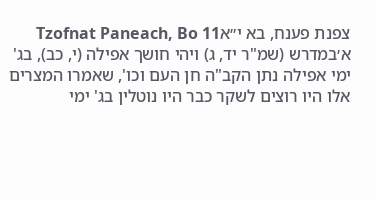צפנת פענח, בא י״אTzofnat Paneach, Bo 11
א׳במדרש (שמ"ר יד, ג) ויהי חושך אפילה (י, כב), בג' ימי אפילה נתן הקב"ה חן העם וכו', שאמרו המצרים אלו היו רוצים לשקר כבר היו נוטלין בג' ימי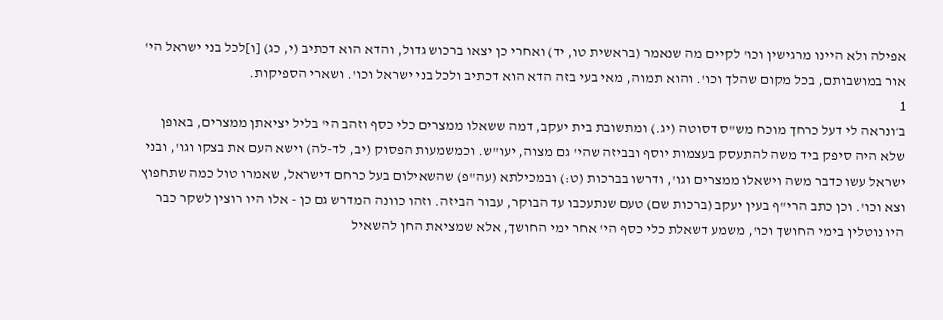אפילה ולא היינו מרגישין וכו' לקיים מה שנאמר (בראשית טו, יד) ואחרי כן יצאו ברכוש גדול, והדא הוא דכתיב (י, כג) [ו]לכל בני ישראל הי' אור במושבותם, בכל מקום שהלך וכו'. והוא תמוה, מאי בעי בזה הדא הוא דכתיב ולכל בני ישראל וכו'. ושארי הספיקות.
1
ב׳ונראה לי דעל כרחך מוכח מש"ס דסוטה (יג.) ומתשובת בית יעקב, דמה ששאלו ממצרים כלי כסף וזהב הי' בליל יציאתן ממצרים, באופן שלא היה סיפק ביד משה להתעסק בעצמות יוסף ובביזה שהי' גם מצוה, יעו"ש. וכמשמעות הפסוק (יב, לד-לה) וישא העם את בצקו וגו', ובני ישראל עשו כדבר משה וישאלו ממצרים וגו', ודרשו בברכות (ט:) ובמכילתא (עה"פ) שהשאילום בעל כרחם דישראל, שאמרו טול כמה שתחפוץ וצא וכו'. וכן כתב הרי"ף בעין יעקב (ברכות שם) טעם שנתעכבו עד הבוקר, עבור הביזה. וזהו כוונה המדרש גם כן - אלו היו רוצין לשקר כבר היו נוטלין בימי החושך וכו', משמע דשאלת כלי כסף הי' אחר ימי החושך, אלא שמציאת החן להשאיל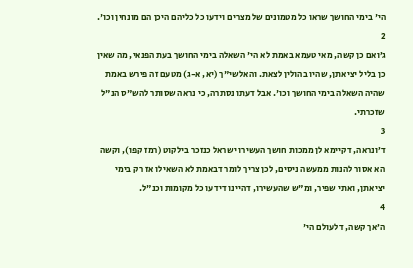הי' בימי החושך שראו כל מטמונים של מצרים וידעו כל כליהם היכן הם מונחין וכו'.
2
ג׳ואם כן קשה, מאי טעמא באמת לא הי' השאלה בימי החושך בעת הפנאי, מה שאין כן בליל יציאתן, שהיו בהולין לצאת. והאלשי"ך (יא, א-ג) מטעם זה פירש באמת שהיה השאלה בימי החושך וכו'. אבל דעתו נסתרה, כי נראה שסותר להש"ס הנ"ל שזכרתי.
3
ד׳ונראה, דקיימא לן ממכות חושך העשירו ישראל כנזכר בילקוט (רמז קפו), וקשה הא אסור להנות ממעשה ניסים, לכן צריך לומר דבאמת לא השאילו אז רק בימי יציאתן, ואתי שפיר, ומ"ש שהעשירו, דהיינו דידעו כל מקומות וכנ"ל.
4
ה׳אך קשה, דלעולם הי'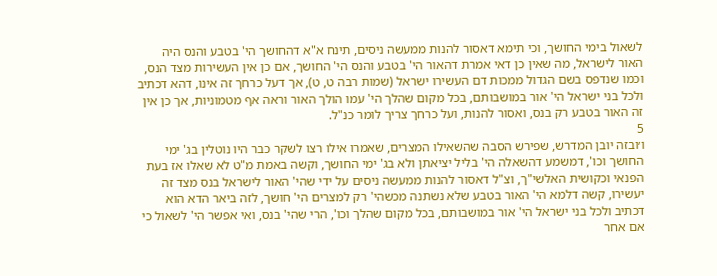לשאול בימי החושך, וכי תימא דאסור להנות ממעשה ניסים, תינח א"א דהחושך הי' בטבע והנס היה האור לישראל, מה שאין כן דאי אמרת דהאור הי' בטבע והנס הי' החושך, אם כן אין העשירות מצד הנס, וכמו שנדפס בשם הגדול ממכות דם העשירו ישראל (שמות רבה ט, ט), אך דעל כרחך זה אינו, דהא דכתיב ולכל בני ישראל הי' אור במושבותם, בכל מקום שהלך הי' עמו הולך האור וראה אף מטמוניות, אך כן אין זה האור בטבע רק בנס, ואסור להנות, ועל כרחך צריך לומר כנ"ל.
5
ו׳ובזה יובן המדרש, שפירש הסבה שהשאילו המצרים, שאמרו אילו רצו לשקר כבר היו נוטלין בג' ימי החושך וכו', דמשמע דהשאלה הי' בליל יציאתן ולא בג' ימי החושך, וקשה באמת מ"ט לא שאלו אז בעת הפנאי וכקושית האלשי"ך, וצ"ל דאסור להנות ממעשה ניסים על ידי שהי' האור לישראל בנס מצד זה יעשירו, קשה דלמא הי' האור בטבע שלא נשתנה מכשהי' רק למצרים הי' חושך, לזה ביאר הדא הוא דכתיב ולכל בני ישראל הי' אור במושבותם, בכל מקום שהלך וכו', הרי שהי' בנס, ואי אפשר הי' לשאול כי אם אחר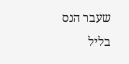שעבר הנס בליל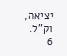יציאה, וק"ל.
6